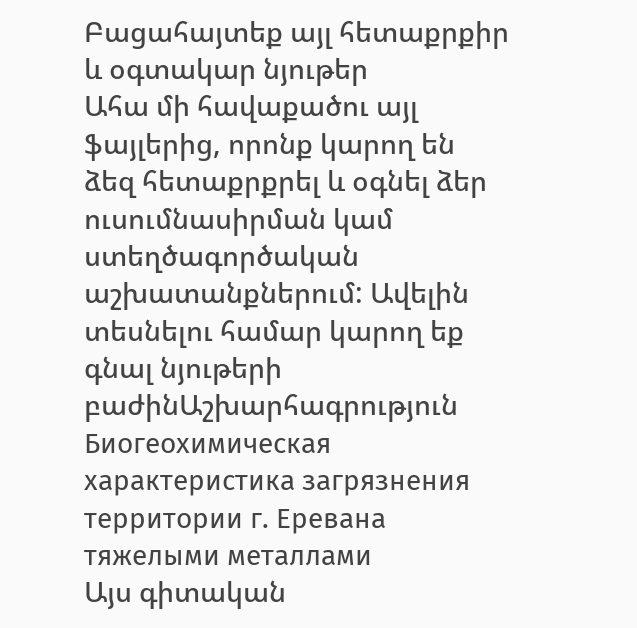Բացահայտեք այլ հետաքրքիր և օգտակար նյութեր
Ահա մի հավաքածու այլ ֆայլերից, որոնք կարող են ձեզ հետաքրքրել և օգնել ձեր ուսումնասիրման կամ ստեղծագործական աշխատանքներում: Ավելին տեսնելու համար կարող եք գնալ նյութերի բաժինԱշխարհագրություն
Биогеохимическая характеристика загрязнения территории г. Еревана тяжелыми металлами
Այս գիտական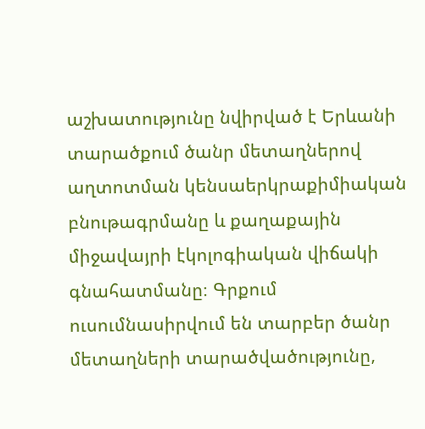աշխատությունը նվիրված է Երևանի տարածքում ծանր մետաղներով աղտոտման կենսաերկրաքիմիական բնութագրմանը և քաղաքային միջավայրի էկոլոգիական վիճակի գնահատմանը։ Գրքում ուսումնասիրվում են տարբեր ծանր մետաղների տարածվածությունը,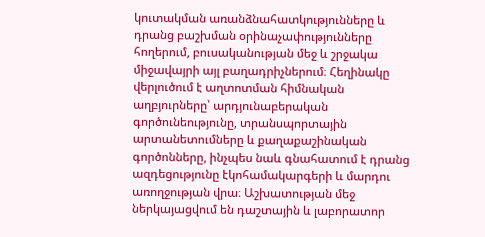կուտակման առանձնահատկությունները և դրանց բաշխման օրինաչափությունները հողերում, բուսականության մեջ և շրջակա միջավայրի այլ բաղադրիչներում։ Հեղինակը վերլուծում է աղտոտման հիմնական աղբյուրները՝ արդյունաբերական գործունեությունը, տրանսպորտային արտանետումները և քաղաքաշինական գործոնները, ինչպես նաև գնահատում է դրանց ազդեցությունը էկոհամակարգերի և մարդու առողջության վրա։ Աշխատության մեջ ներկայացվում են դաշտային և լաբորատոր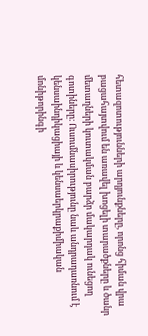հետազոտությունների արդյունքները, որոնց հիման վրա բացահայտվում են առավել խոցելի տարածքները և ծանր մետաղների կուտակման բարձր մակարդակ ունեցող գոտիները։ Ուսումնասիրությունը նաև անդրադառնում է կենսաինդիկացիայի և կենսաերկրաքիմիական մոնիթորինգի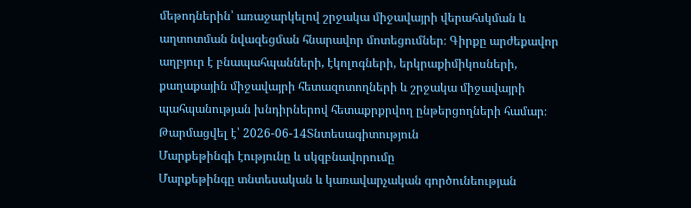մեթոդներին՝ առաջարկելով շրջակա միջավայրի վերահսկման և աղտոտման նվազեցման հնարավոր մոտեցումներ։ Գիրքը արժեքավոր աղբյուր է բնապահպանների, էկոլոգների, երկրաքիմիկոսների, քաղաքային միջավայրի հետազոտողների և շրջակա միջավայրի պահպանության խնդիրներով հետաքրքրվող ընթերցողների համար։
Թարմացվել է՝ 2026-06-14Տնտեսագիտություն
Մարքեթինգի էությունը և սկզբնավորումը
Մարքեթինգը տնտեսական և կառավարչական գործունեության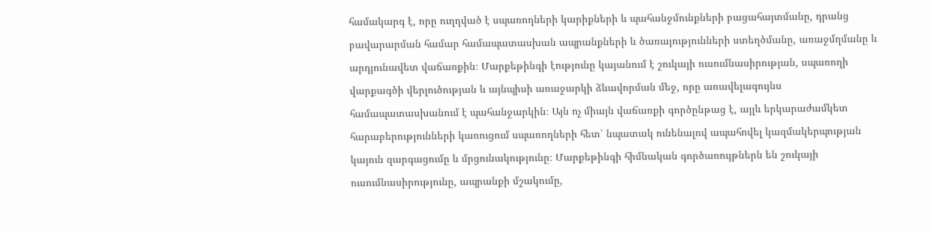համակարգ է, որը ուղղված է սպառողների կարիքների և պահանջմունքների բացահայտմանը, դրանց բավարարման համար համապատասխան ապրանքների և ծառայությունների ստեղծմանը, առաջմղմանը և արդյունավետ վաճառքին։ Մարքեթինգի էությունը կայանում է շուկայի ուսումնասիրության, սպառողի վարքագծի վերլուծության և այնպիսի առաջարկի ձևավորման մեջ, որը առավելագույնս համապատասխանում է պահանջարկին։ Այն ոչ միայն վաճառքի գործընթաց է, այլև երկարաժամկետ հարաբերությունների կառուցում սպառողների հետ՝ նպատակ ունենալով ապահովել կազմակերպության կայուն զարգացումը և մրցունակությունը։ Մարքեթինգի հիմնական գործառույթներն են շուկայի ուսումնասիրությունը, ապրանքի մշակումը,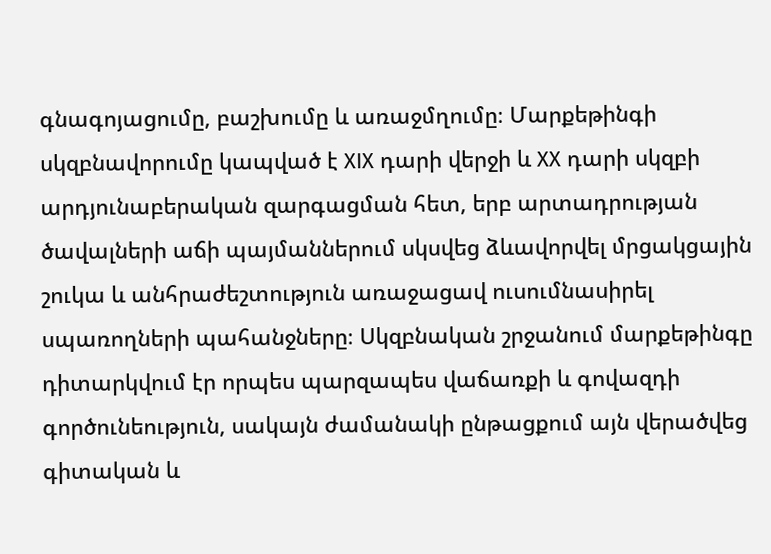գնագոյացումը, բաշխումը և առաջմղումը։ Մարքեթինգի սկզբնավորումը կապված է XIX դարի վերջի և XX դարի սկզբի արդյունաբերական զարգացման հետ, երբ արտադրության ծավալների աճի պայմաններում սկսվեց ձևավորվել մրցակցային շուկա և անհրաժեշտություն առաջացավ ուսումնասիրել սպառողների պահանջները։ Սկզբնական շրջանում մարքեթինգը դիտարկվում էր որպես պարզապես վաճառքի և գովազդի գործունեություն, սակայն ժամանակի ընթացքում այն վերածվեց գիտական և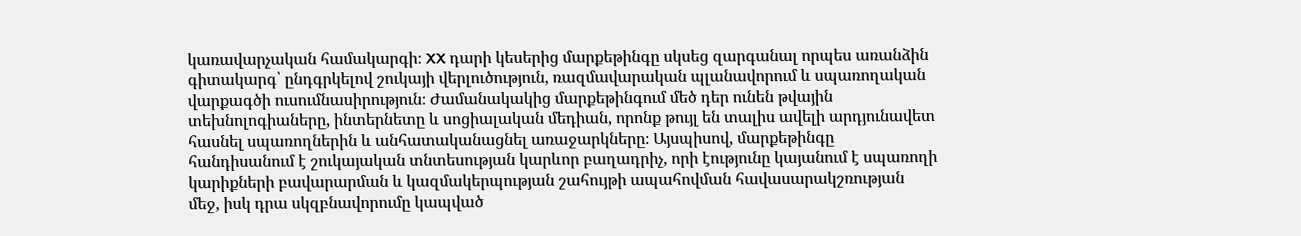կառավարչական համակարգի։ XX դարի կեսերից մարքեթինգը սկսեց զարգանալ որպես առանձին գիտակարգ՝ ընդգրկելով շուկայի վերլուծություն, ռազմավարական պլանավորում և սպառողական վարքագծի ուսումնասիրություն։ Ժամանակակից մարքեթինգում մեծ դեր ունեն թվային տեխնոլոգիաները, ինտերնետը և սոցիալական մեդիան, որոնք թույլ են տալիս ավելի արդյունավետ հասնել սպառողներին և անհատականացնել առաջարկները։ Այսպիսով, մարքեթինգը հանդիսանում է շուկայական տնտեսության կարևոր բաղադրիչ, որի էությունը կայանում է սպառողի կարիքների բավարարման և կազմակերպության շահույթի ապահովման հավասարակշռության մեջ, իսկ դրա սկզբնավորումը կապված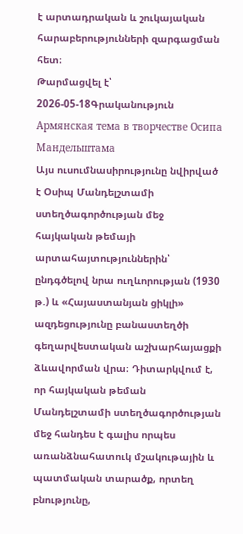է արտադրական և շուկայական հարաբերությունների զարգացման հետ։
Թարմացվել է՝ 2026-05-18Գրականություն
Армянская тема в творчестве Осипа Мандельштама
Այս ուսումնասիրությունը նվիրված է Օսիպ Մանդելշտամի ստեղծագործության մեջ հայկական թեմայի արտահայտություններին՝ ընդգծելով նրա ուղևորության (1930 թ.) և «Հայաստանյան ցիկլի» ազդեցությունը բանաստեղծի գեղարվեստական աշխարհայացքի ձևավորման վրա։ Դիտարկվում է, որ հայկական թեման Մանդելշտամի ստեղծագործության մեջ հանդես է գալիս որպես առանձնահատուկ մշակութային և պատմական տարածք, որտեղ բնությունը,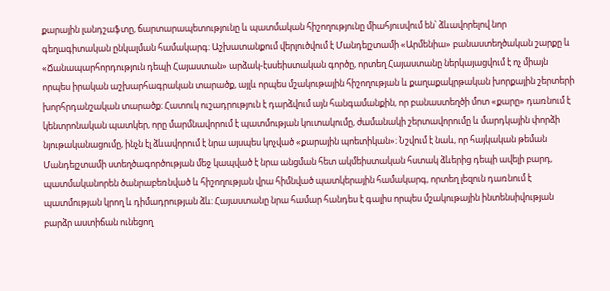քարային լանդշաֆտը, ճարտարապետությունը և պատմական հիշողությունը միահյուսվում են՝ ձևավորելով նոր գեղագիտական ընկալման համակարգ։ Աշխատանքում վերլուծվում է Մանդելշտամի «Արմենիա» բանաստեղծական շարքը և «Ճանապարհորդություն դեպի Հայաստան» արձակ-էսսեիստական գործը, որտեղ Հայաստանը ներկայացվում է ոչ միայն որպես իրական աշխարհագրական տարածք, այլև որպես մշակութային հիշողության և քաղաքակրթական խորքային շերտերի խորհրդանշական տարածք։ Հատուկ ուշադրություն է դարձվում այն հանգամանքին, որ բանաստեղծի մոտ «քարը» դառնում է կենտրոնական պատկեր, որը մարմնավորում է պատմության կուտակումը, ժամանակի շերտավորումը և մարդկային փորձի նյութականացումը, ինչն էլ ձևավորում է նրա այսպես կոչված «քարային պոետիկան»։ Նշվում է նաև, որ հայկական թեման Մանդելշտամի ստեղծագործության մեջ կապված է նրա անցման հետ ակմեիստական հստակ ձևերից դեպի ավելի բարդ, պատմականորեն ծանրաբեռնված և հիշողության վրա հիմնված պատկերային համակարգ, որտեղ լեզուն դառնում է պատմության կրող և դիմադրության ձև։ Հայաստանը նրա համար հանդես է գալիս որպես մշակութային ինտենսիվության բարձր աստիճան ունեցող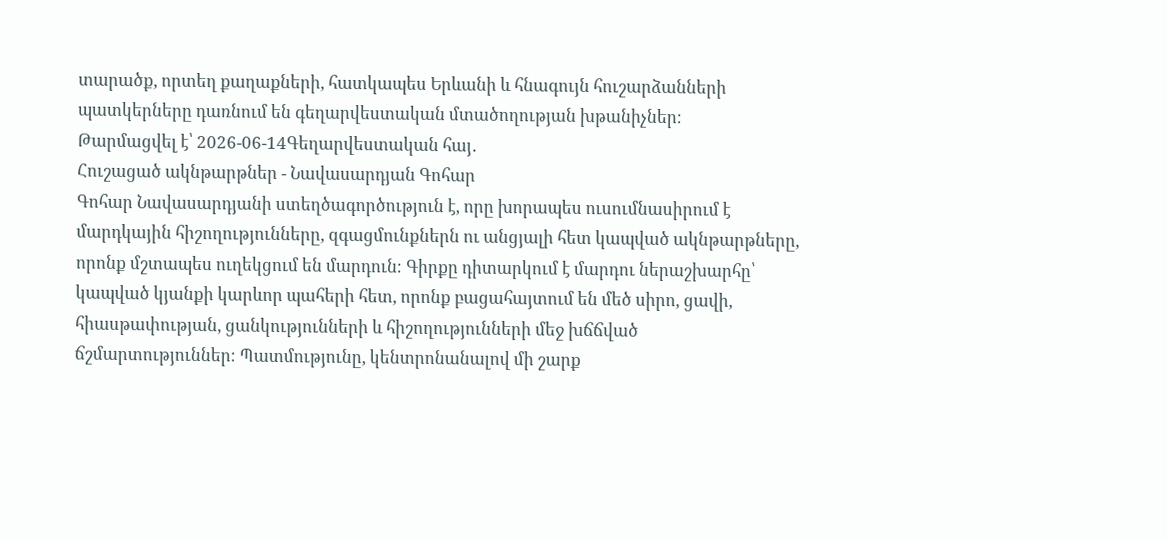տարածք, որտեղ քաղաքների, հատկապես Երևանի և հնագույն հուշարձանների պատկերները դառնում են գեղարվեստական մտածողության խթանիչներ։
Թարմացվել է՝ 2026-06-14Գեղարվեստական հայ․
Հուշացած ակնթարթներ - Նավասարդյան Գոհար
Գոհար Նավասարդյանի ստեղծագործություն է, որը խորապես ուսումնասիրում է մարդկային հիշողությունները, զգացմունքներն ու անցյալի հետ կապված ակնթարթները, որոնք մշտապես ուղեկցում են մարդուն։ Գիրքը դիտարկում է մարդու ներաշխարհը՝ կապված կյանքի կարևոր պահերի հետ, որոնք բացահայտում են մեծ սիրո, ցավի, հիասթափության, ցանկությունների և հիշողությունների մեջ խճճված ճշմարտություններ։ Պատմությունը, կենտրոնանալով մի շարք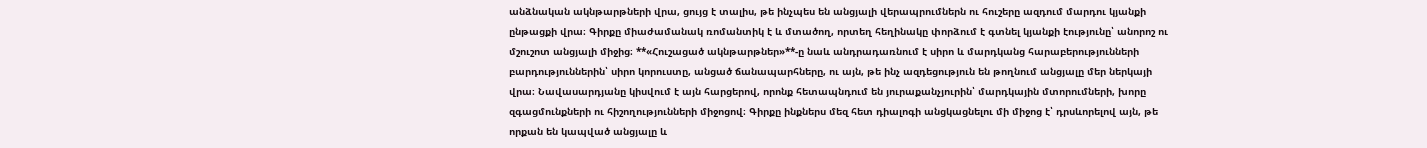անձնական ակնթարթների վրա, ցույց է տալիս, թե ինչպես են անցյալի վերապրումներն ու հուշերը ազդում մարդու կյանքի ընթացքի վրա։ Գիրքը միաժամանակ ռոմանտիկ է և մտածող, որտեղ հեղինակը փորձում է գտնել կյանքի էությունը՝ անորոշ ու մշուշոտ անցյալի միջից։ **«Հուշացած ակնթարթներ»**-ը նաև անդրադառնում է սիրո և մարդկանց հարաբերությունների բարդություններին՝ սիրո կորուստը, անցած ճանապարհները, ու այն, թե ինչ ազդեցություն են թողնում անցյալը մեր ներկայի վրա։ Նավասարդյանը կիսվում է այն հարցերով, որոնք հետապնդում են յուրաքանչյուրին՝ մարդկային մտորումների, խորը զգացմունքների ու հիշողությունների միջոցով։ Գիրքը ինքներս մեզ հետ դիալոգի անցկացնելու մի միջոց է՝ դրսևորելով այն, թե որքան են կապված անցյալը և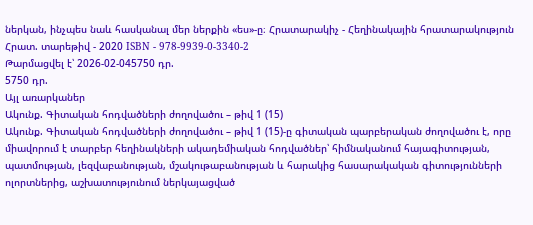ներկան, ինչպես նաև հասկանալ մեր ներքին «ես»-ը։ Հրատարակիչ - Հեղինակային հրատարակություն Հրատ. տարեթիվ - 2020 ISBN - 978-9939-0-3340-2
Թարմացվել է՝ 2026-02-045750 դր.
5750 դր.
Այլ առարկաներ
Ակունք. Գիտական հոդվածների ժողովածու – թիվ 1 (15)
Ակունք. Գիտական հոդվածների ժողովածու – թիվ 1 (15)-ը գիտական պարբերական ժողովածու է, որը միավորում է տարբեր հեղինակների ակադեմիական հոդվածներ՝ հիմնականում հայագիտության, պատմության, լեզվաբանության, մշակութաբանության և հարակից հասարակական գիտությունների ոլորտներից, աշխատությունում ներկայացված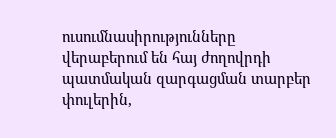ուսումնասիրությունները վերաբերում են հայ ժողովրդի պատմական զարգացման տարբեր փուլերին,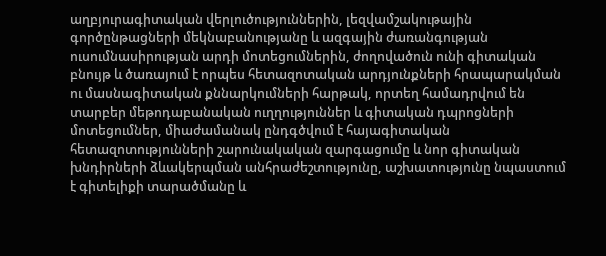աղբյուրագիտական վերլուծություններին, լեզվամշակութային գործընթացների մեկնաբանությանը և ազգային ժառանգության ուսումնասիրության արդի մոտեցումներին, ժողովածուն ունի գիտական բնույթ և ծառայում է որպես հետազոտական արդյունքների հրապարակման ու մասնագիտական քննարկումների հարթակ, որտեղ համադրվում են տարբեր մեթոդաբանական ուղղություններ և գիտական դպրոցների մոտեցումներ, միաժամանակ ընդգծվում է հայագիտական հետազոտությունների շարունակական զարգացումը և նոր գիտական խնդիրների ձևակերպման անհրաժեշտությունը, աշխատությունը նպաստում է գիտելիքի տարածմանը և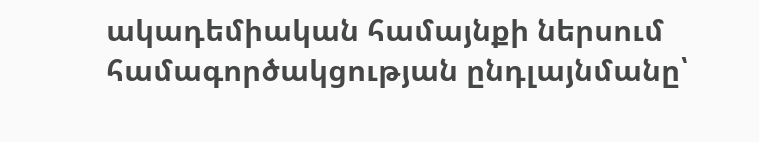ակադեմիական համայնքի ներսում համագործակցության ընդլայնմանը՝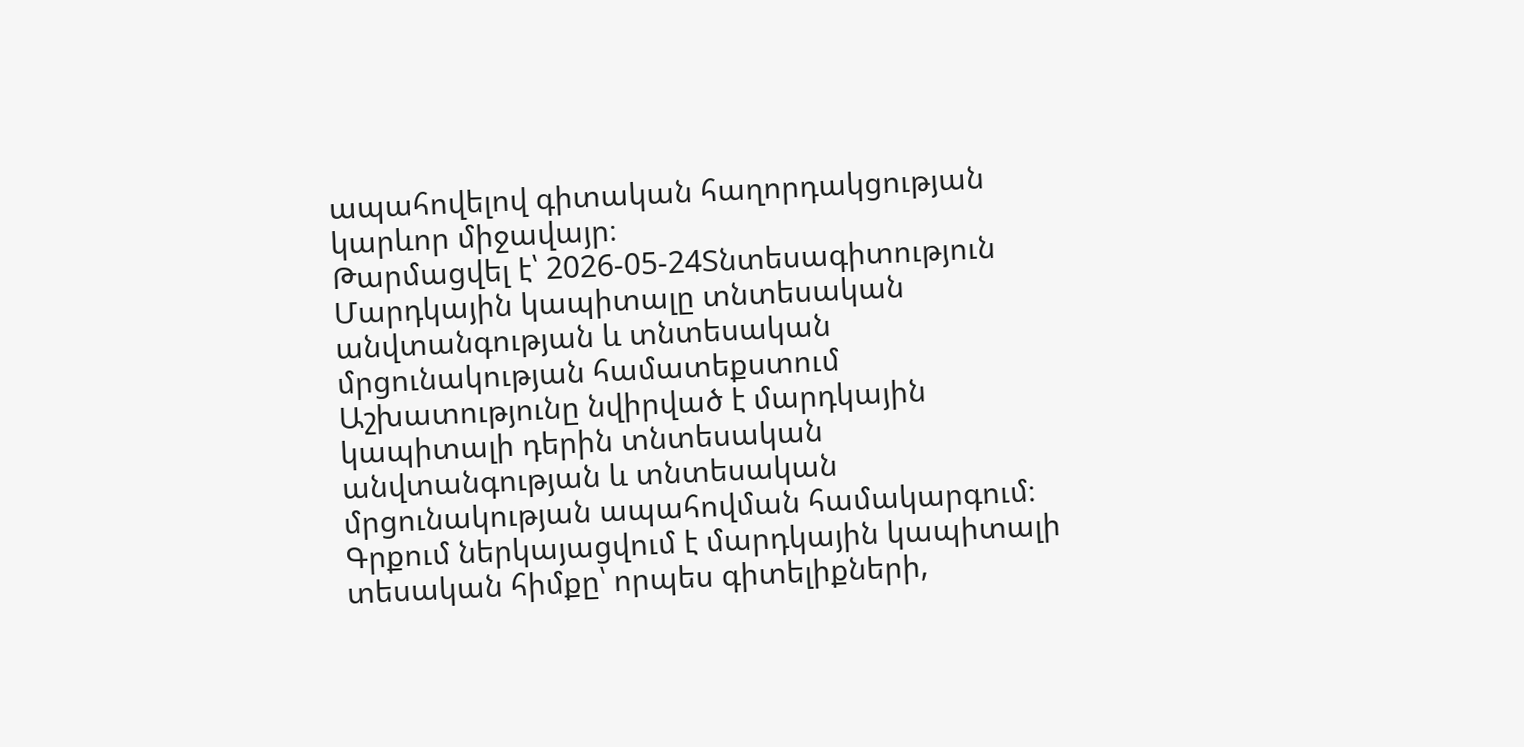ապահովելով գիտական հաղորդակցության կարևոր միջավայր։
Թարմացվել է՝ 2026-05-24Տնտեսագիտություն
Մարդկային կապիտալը տնտեսական անվտանգության և տնտեսական մրցունակության համատեքստում
Աշխատությունը նվիրված է մարդկային կապիտալի դերին տնտեսական անվտանգության և տնտեսական մրցունակության ապահովման համակարգում։ Գրքում ներկայացվում է մարդկային կապիտալի տեսական հիմքը՝ որպես գիտելիքների,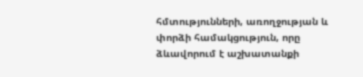հմտությունների, առողջության և փորձի համակցություն, որը ձևավորում է աշխատանքի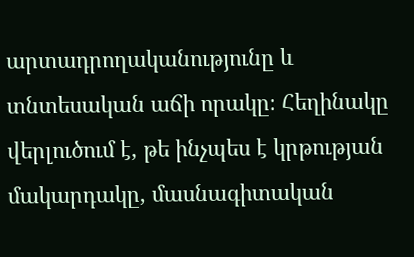արտադրողականությունը և տնտեսական աճի որակը։ Հեղինակը վերլուծում է, թե ինչպես է կրթության մակարդակը, մասնագիտական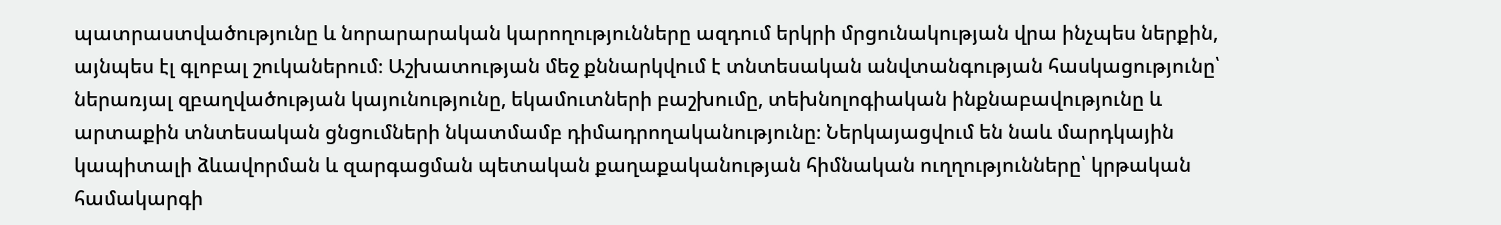պատրաստվածությունը և նորարարական կարողությունները ազդում երկրի մրցունակության վրա ինչպես ներքին, այնպես էլ գլոբալ շուկաներում։ Աշխատության մեջ քննարկվում է տնտեսական անվտանգության հասկացությունը՝ ներառյալ զբաղվածության կայունությունը, եկամուտների բաշխումը, տեխնոլոգիական ինքնաբավությունը և արտաքին տնտեսական ցնցումների նկատմամբ դիմադրողականությունը։ Ներկայացվում են նաև մարդկային կապիտալի ձևավորման և զարգացման պետական քաղաքականության հիմնական ուղղությունները՝ կրթական համակարգի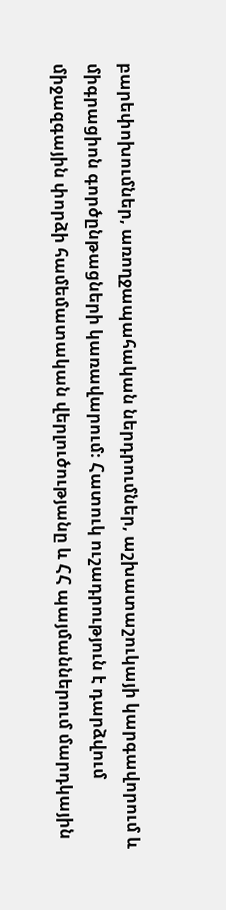բարեփոխումներ, առողջապահական ներդրումներ, աշխատաշուկայի կարգավորում և միգրացիոն գործընթացների կառավարում։ Հատուկ ուշադրություն է դարձվում միջազգային փորձի համեմատական վերլուծությանը և ՀՀ պայմաններում մարդկային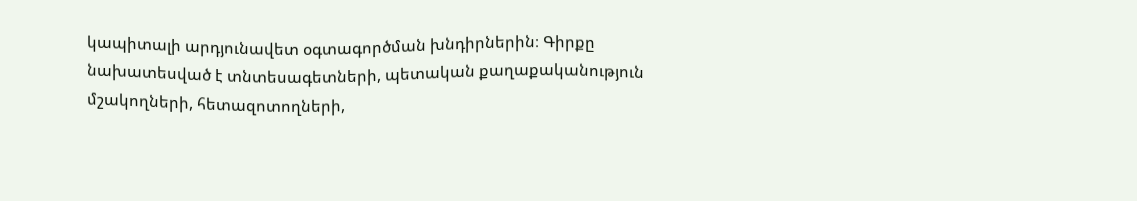կապիտալի արդյունավետ օգտագործման խնդիրներին։ Գիրքը նախատեսված է տնտեսագետների, պետական քաղաքականություն մշակողների, հետազոտողների,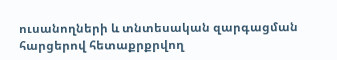ուսանողների և տնտեսական զարգացման հարցերով հետաքրքրվող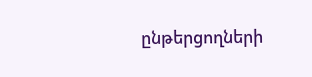ընթերցողների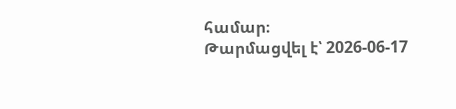համար։
Թարմացվել է՝ 2026-06-17